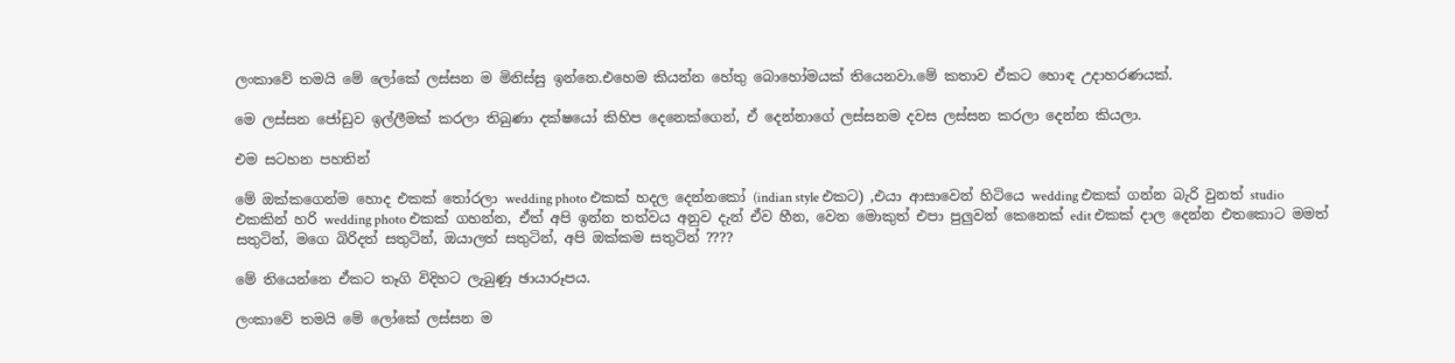ලංකාවේ තමයි මේ ලෝකේ ලස්සන ම මිනිස්සු ඉන්නෙ.එහෙම කියන්න හේතු බොහෝමයක් තියෙනවා.මේ කතාව ඒකට හොඳ උදාහරණයක්.

මෙ ලස්සන ජෝඩුව ඉල්ලීමක් කරලා තිබුණා දක්ෂයෝ කිහිප දෙනෙක්ගෙන්, ඒ දෙන්නාගේ ලස්සනම දවස ලස්සන කරලා දෙන්න කියලා.

එම සටහන පහතින්

මේ ඔක්කගෙන්ම හොද එකක් තෝරලා wedding photo එකක් හදල දෙන්නකෝ (indian style එකට) ,එයා ආසාවෙන් හිටියෙ wedding එකක් ගන්න බැරි වුනත් studio එකකින් හරි wedding photo එකක් ගහන්න, ඒත් අපි ඉන්න තත්වය අනුව දැන් ඒව හීන, වෙන මොකුත් එපා පුලුවන් කෙනෙක් edit එකක් දාල දෙන්න එතකොට මමත් සතුටින්, මගෙ බිරිදත් සතුටින්, ඔයාලත් සතුටින්, අපි ඔක්කම සතුටින් ????

මේ තියෙන්නෙ ඒකට තෑගි විදිහට ලැබුණූ ඡායාරූපය.

ලංකාවේ තමයි මේ ලෝකේ ලස්සන ම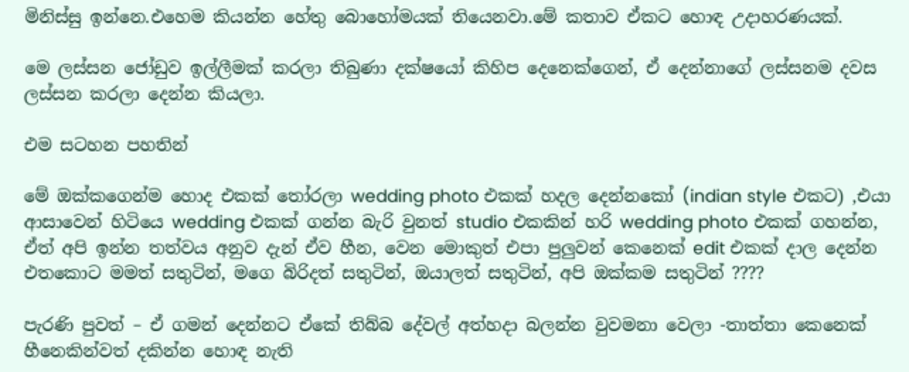මිනිස්සු ඉන්නෙ.එහෙම කියන්න හේතු බොහෝමයක් තියෙනවා.මේ කතාව ඒකට හොඳ උදාහරණයක්.

මෙ ලස්සන ජෝඩුව ඉල්ලීමක් කරලා තිබුණා දක්ෂයෝ කිහිප දෙනෙක්ගෙන්, ඒ දෙන්නාගේ ලස්සනම දවස ලස්සන කරලා දෙන්න කියලා.

එම සටහන පහතින්

මේ ඔක්කගෙන්ම හොද එකක් තෝරලා wedding photo එකක් හදල දෙන්නකෝ (indian style එකට) ,එයා ආසාවෙන් හිටියෙ wedding එකක් ගන්න බැරි වුනත් studio එකකින් හරි wedding photo එකක් ගහන්න, ඒත් අපි ඉන්න තත්වය අනුව දැන් ඒව හීන, වෙන මොකුත් එපා පුලුවන් කෙනෙක් edit එකක් දාල දෙන්න එතකොට මමත් සතුටින්, මගෙ බිරිදත් සතුටින්, ඔයාලත් සතුටින්, අපි ඔක්කම සතුටින් ????

පැරණි පුවත් – ඒ ගමන් දෙන්නට ඒකේ තිබ්බ දේවල් අත්හදා බලන්න වුවමනා වෙලා -තාත්තා කෙනෙක් හීනෙකින්වත් දකින්න හොඳ නැති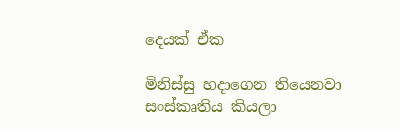දෙයක් ඒක

මිනිස්සු හදාගෙන තියෙනවා සංස්කෘතිය කියලා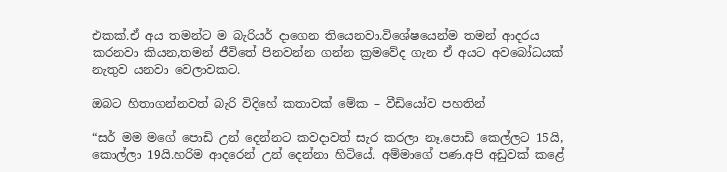එකක්.ඒ අය තමන්ට ම බැරියර් දාගෙන තියෙනවා.විශේෂයෙන්ම තමන් ආදරය කරනවා කියන,තමන් ජීවිතේ පිනවන්න ගන්න ක්‍රමවේද ගැන ඒ අයට අවබෝධයක් නැතුව යනවා වෙලාවකට.

ඔබට හිතාගන්නවත් බැරි විදිහේ කතාවක් මේක – වීඩියෝව පහතින්

“සර් මම මගේ පොඩි උන් දෙන්නට කවදාවත් සැර කරලා නෑ.පොඩි කෙල්ලට 15යි, කොල්ලා 19යි.හරිම ආදරෙන් උන් දෙන්නා හිටියේ. අම්මාගේ පණ.අපි අඩුවක් කළේ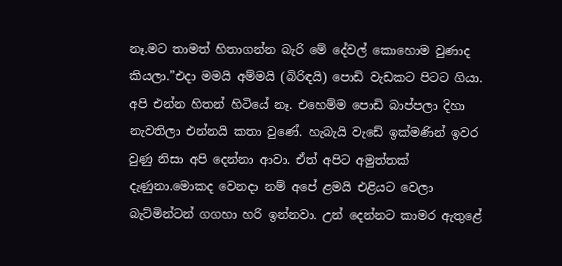නෑ.මට තාමත් හිතාගන්න බැරි මේ දේවල් කොහොම වුණාද කියලා.”එදා මමයි අම්මයි (බිරිඳයි) පොඩි වැඩකට පිටට ගියා.
අපි එන්න හිතන් හිටියේ නෑ. එහෙම්ම පොඩි බාප්පලා දිහා නැවතිලා එන්නයි කතා වුණේ. හැබැයි වැඩේ ඉක්මණින් ඉවර වුණු නිසා අපි දෙන්නා ආවා. ඒත් අපිට අමුත්තක් දැණුනා.මොකද වෙනදා නම් අපේ ළමයි එළියට වෙලා බැට්මින්ටන් ගගහා හරි ඉන්නවා. උන් දෙන්නට කාමර ඇතුළේ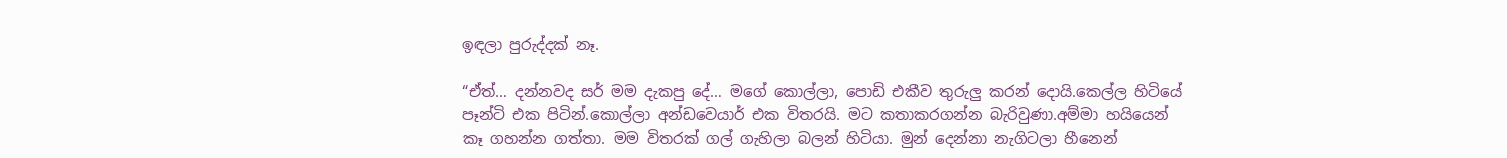ඉඳලා පුරුද්දක් නෑ.

“ඒත්… දන්නවද සර් මම දැකපු දේ… මගේ කොල්ලා, පොඩි එකීව තුරුලු කරන් දොයි.කෙල්ල හිටියේ පෑන්ටි එක පිටින්.කොල්ලා අන්ඩවෙයාර් එක විතරයි. මට කතාකරගන්න බැරිවුණා.අම්මා හයියෙන් කෑ ගහන්න ගත්තා. මම විතරක් ගල් ගැහිලා බලන් හිටියා. මුන් දෙන්නා නැගිටලා හීනෙන්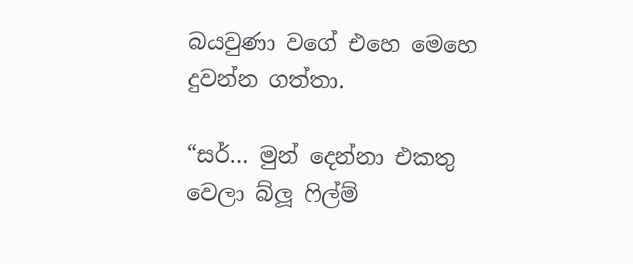බයවුණා වගේ එහෙ මෙහෙ දුවන්න ගත්තා.

“සර්… මුන් දෙන්නා එකතු වෙලා බ්ලූ ෆිල්ම්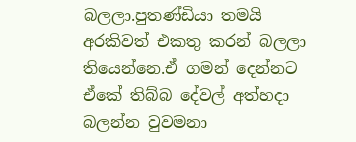බලලා.පුතණ්ඩියා තමයි අරකිවත් එකතු කරන් බලලා තියෙන්නෙ.ඒ ගමන් දෙන්නට ඒකේ තිබ්බ දේවල් අත්හදා බලන්න වුවමනා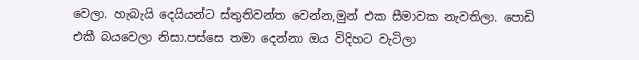වෙලා. හැබැයි දෙයියන්ට ස්තුතිවන්ත වෙන්න,මුන් එක සීමාවක නැවතිලා. පොඩි එකී බයවෙලා නිසා.පස්සෙ තමා දෙන්නා ඔය විදිහට වැටිලා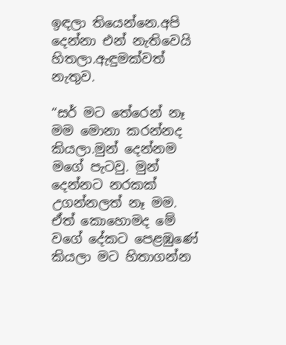ඉඳලා තියෙන්නෙ.අපි දෙන්නා එන් නැතිවෙයි හිතලා.ඇඳුමක්වත් නැතුව.

“සර් මට තේරෙන් නෑ මම මොනා කරන්නද කියලා.මුන් දෙන්නම මගේ පැටවු. මුන් දෙන්නට නරකක් උගන්නලත් නෑ මම. ඒත් කොහොමද මේ වගේ දේකට පෙළඹුණේ කියලා මට හිතාගන්න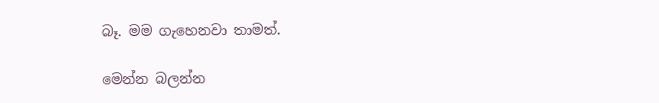බෑ. මම ගැහෙනවා තාමත්.

මෙන්න බලන්න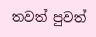තවත් පුවත්